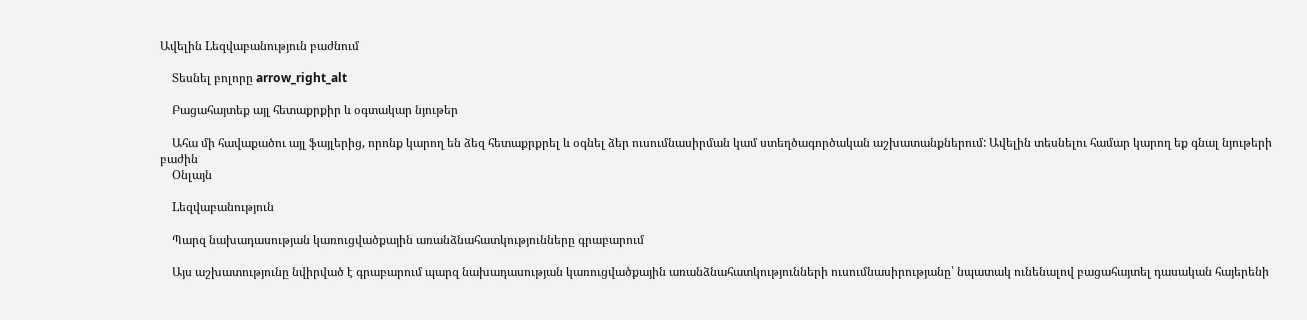Ավելին Lեզվաբանություն բաժնում

    Տեսնել բոլորը arrow_right_alt

    Բացահայտեք այլ հետաքրքիր և օգտակար նյութեր

    Ահա մի հավաքածու այլ ֆայլերից, որոնք կարող են ձեզ հետաքրքրել և օգնել ձեր ուսումնասիրման կամ ստեղծագործական աշխատանքներում: Ավելին տեսնելու համար կարող եք գնալ նյութերի բաժին
    Օնլայն

    Lեզվաբանություն

    Պարզ նախադասության կառուցվածքային առանձնահատկությունները գրաբարում

    Այս աշխատությունը նվիրված է գրաբարում պարզ նախադասության կառուցվածքային առանձնահատկությունների ուսումնասիրությանը՝ նպատակ ունենալով բացահայտել դասական հայերենի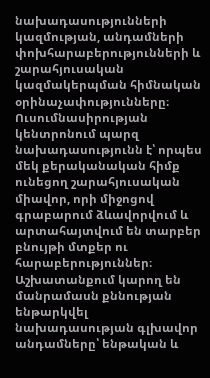նախադասությունների կազմության, անդամների փոխհարաբերությունների և շարահյուսական կազմակերպման հիմնական օրինաչափությունները։ Ուսումնասիրության կենտրոնում պարզ նախադասությունն է՝ որպես մեկ քերականական հիմք ունեցող շարահյուսական միավոր, որի միջոցով գրաբարում ձևավորվում և արտահայտվում են տարբեր բնույթի մտքեր ու հարաբերություններ։ Աշխատանքում կարող են մանրամասն քննության ենթարկվել նախադասության գլխավոր անդամները՝ ենթական և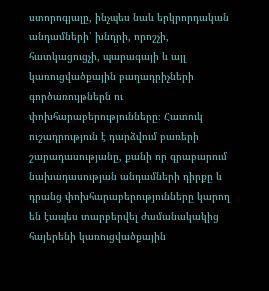ստորոգյալը, ինչպես նաև երկրորդական անդամների՝ խնդրի, որոշչի, հատկացուցչի, պարագայի և այլ կառուցվածքային բաղադրիչների գործառույթներն ու փոխհարաբերությունները։ Հատուկ ուշադրություն է դարձվում բառերի շարադասությանը, քանի որ գրաբարում նախադասության անդամների դիրքը և դրանց փոխհարաբերությունները կարող են էապես տարբերվել ժամանակակից հայերենի կառուցվածքային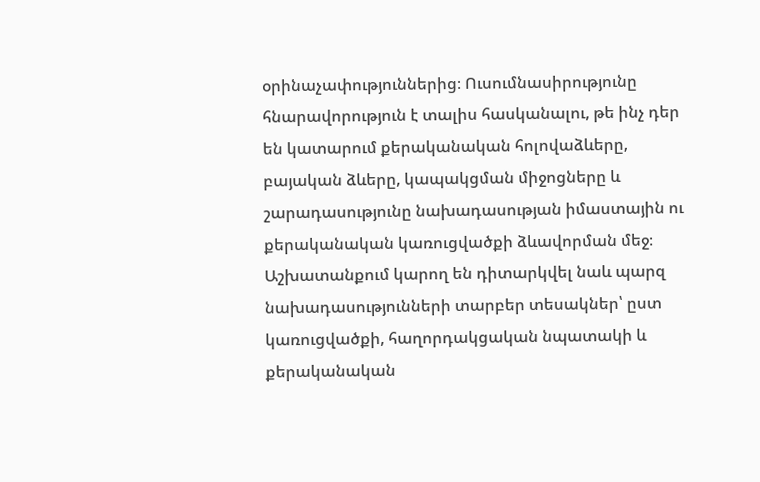օրինաչափություններից։ Ուսումնասիրությունը հնարավորություն է տալիս հասկանալու, թե ինչ դեր են կատարում քերականական հոլովաձևերը, բայական ձևերը, կապակցման միջոցները և շարադասությունը նախադասության իմաստային ու քերականական կառուցվածքի ձևավորման մեջ։ Աշխատանքում կարող են դիտարկվել նաև պարզ նախադասությունների տարբեր տեսակներ՝ ըստ կառուցվածքի, հաղորդակցական նպատակի և քերականական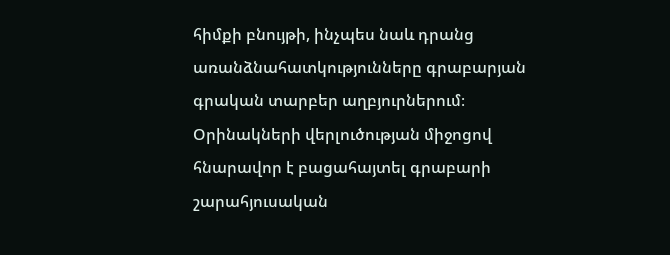հիմքի բնույթի, ինչպես նաև դրանց առանձնահատկությունները գրաբարյան գրական տարբեր աղբյուրներում։ Օրինակների վերլուծության միջոցով հնարավոր է բացահայտել գրաբարի շարահյուսական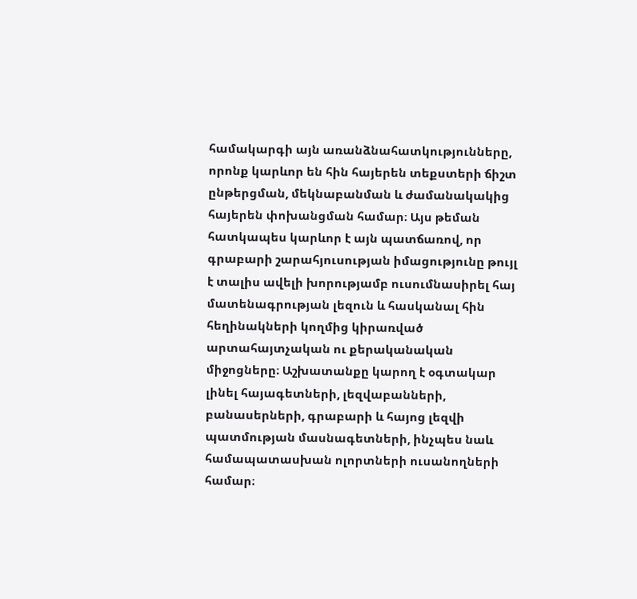համակարգի այն առանձնահատկությունները, որոնք կարևոր են հին հայերեն տեքստերի ճիշտ ընթերցման, մեկնաբանման և ժամանակակից հայերեն փոխանցման համար։ Այս թեման հատկապես կարևոր է այն պատճառով, որ գրաբարի շարահյուսության իմացությունը թույլ է տալիս ավելի խորությամբ ուսումնասիրել հայ մատենագրության լեզուն և հասկանալ հին հեղինակների կողմից կիրառված արտահայտչական ու քերականական միջոցները։ Աշխատանքը կարող է օգտակար լինել հայագետների, լեզվաբանների, բանասերների, գրաբարի և հայոց լեզվի պատմության մասնագետների, ինչպես նաև համապատասխան ոլորտների ուսանողների համար։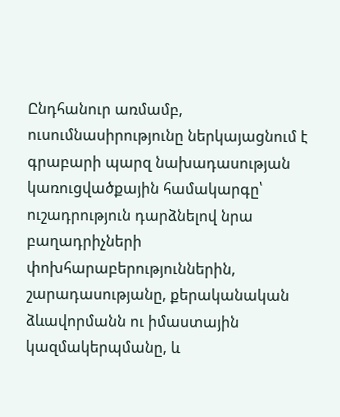Ընդհանուր առմամբ, ուսումնասիրությունը ներկայացնում է գրաբարի պարզ նախադասության կառուցվածքային համակարգը՝ ուշադրություն դարձնելով նրա բաղադրիչների փոխհարաբերություններին, շարադասությանը, քերականական ձևավորմանն ու իմաստային կազմակերպմանը, և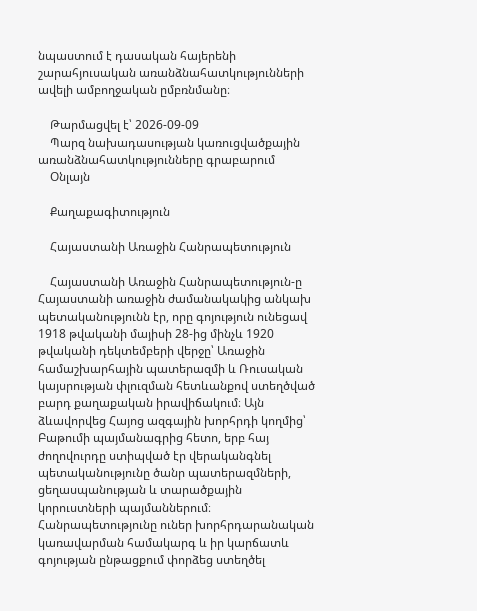նպաստում է դասական հայերենի շարահյուսական առանձնահատկությունների ավելի ամբողջական ըմբռնմանը։

    Թարմացվել է՝ 2026-09-09
    Պարզ նախադասության կառուցվածքային առանձնահատկությունները գրաբարում
    Օնլայն

    Քաղաքագիտություն

    Հայաստանի Առաջին Հանրապետություն

    Հայաստանի Առաջին Հանրապետություն-ը Հայաստանի առաջին ժամանակակից անկախ պետականությունն էր, որը գոյություն ունեցավ 1918 թվականի մայիսի 28-ից մինչև 1920 թվականի դեկտեմբերի վերջը՝ Առաջին համաշխարհային պատերազմի և Ռուսական կայսրության փլուզման հետևանքով ստեղծված բարդ քաղաքական իրավիճակում։ Այն ձևավորվեց Հայոց ազգային խորհրդի կողմից՝ Բաթումի պայմանագրից հետո, երբ հայ ժողովուրդը ստիպված էր վերականգնել պետականությունը ծանր պատերազմների, ցեղասպանության և տարածքային կորուստների պայմաններում։ Հանրապետությունը ուներ խորհրդարանական կառավարման համակարգ և իր կարճատև գոյության ընթացքում փորձեց ստեղծել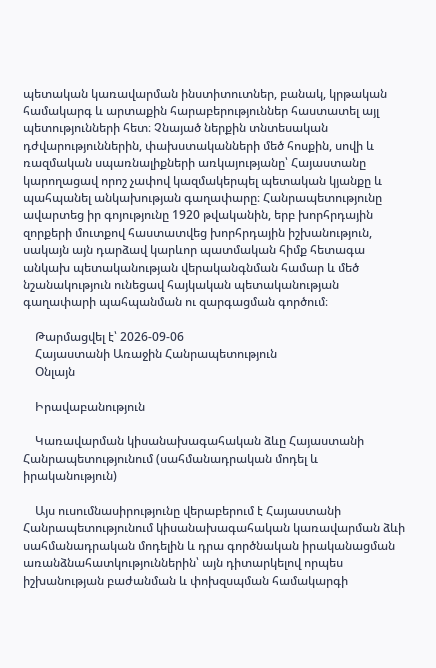պետական կառավարման ինստիտուտներ, բանակ, կրթական համակարգ և արտաքին հարաբերություններ հաստատել այլ պետությունների հետ։ Չնայած ներքին տնտեսական դժվարություններին, փախստականների մեծ հոսքին, սովի և ռազմական սպառնալիքների առկայությանը՝ Հայաստանը կարողացավ որոշ չափով կազմակերպել պետական կյանքը և պահպանել անկախության գաղափարը։ Հանրապետությունը ավարտեց իր գոյությունը 1920 թվականին, երբ խորհրդային զորքերի մուտքով հաստատվեց խորհրդային իշխանություն, սակայն այն դարձավ կարևոր պատմական հիմք հետագա անկախ պետականության վերականգնման համար և մեծ նշանակություն ունեցավ հայկական պետականության գաղափարի պահպանման ու զարգացման գործում։

    Թարմացվել է՝ 2026-09-06
    Հայաստանի Առաջին Հանրապետություն
    Օնլայն

    Իրավաբանություն

    Կառավարման կիսանախագահական ձևը Հայաստանի Հանրապետությունում (սահմանադրական մոդել և իրականություն)

    Այս ուսումնասիրությունը վերաբերում է Հայաստանի Հանրապետությունում կիսանախագահական կառավարման ձևի սահմանադրական մոդելին և դրա գործնական իրականացման առանձնահատկություններին՝ այն դիտարկելով որպես իշխանության բաժանման և փոխզսպման համակարգի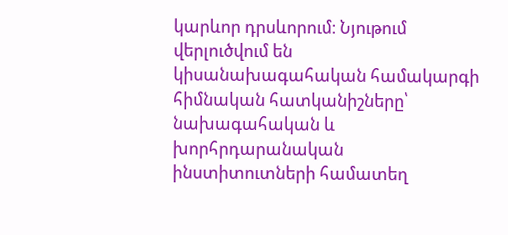կարևոր դրսևորում։ Նյութում վերլուծվում են կիսանախագահական համակարգի հիմնական հատկանիշները՝ նախագահական և խորհրդարանական ինստիտուտների համատեղ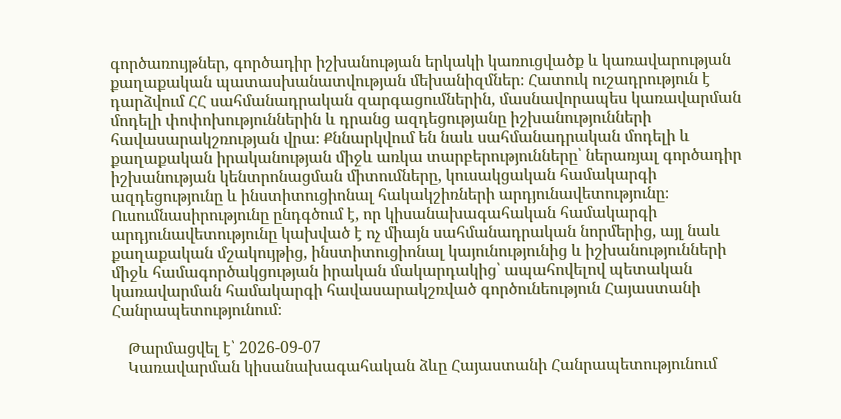գործառույթներ, գործադիր իշխանության երկակի կառուցվածք և կառավարության քաղաքական պատասխանատվության մեխանիզմներ։ Հատուկ ուշադրություն է դարձվում ՀՀ սահմանադրական զարգացումներին, մասնավորապես կառավարման մոդելի փոփոխություններին և դրանց ազդեցությանը իշխանությունների հավասարակշռության վրա։ Քննարկվում են նաև սահմանադրական մոդելի և քաղաքական իրականության միջև առկա տարբերությունները՝ ներառյալ գործադիր իշխանության կենտրոնացման միտումները, կուսակցական համակարգի ազդեցությունը և ինստիտուցիոնալ հակակշիռների արդյունավետությունը։ Ուսումնասիրությունը ընդգծում է, որ կիսանախագահական համակարգի արդյունավետությունը կախված է ոչ միայն սահմանադրական նորմերից, այլ նաև քաղաքական մշակույթից, ինստիտուցիոնալ կայունությունից և իշխանությունների միջև համագործակցության իրական մակարդակից՝ ապահովելով պետական կառավարման համակարգի հավասարակշռված գործունեություն Հայաստանի Հանրապետությունում։

    Թարմացվել է՝ 2026-09-07
    Կառավարման կիսանախագահական ձևը Հայաստանի Հանրապետությունում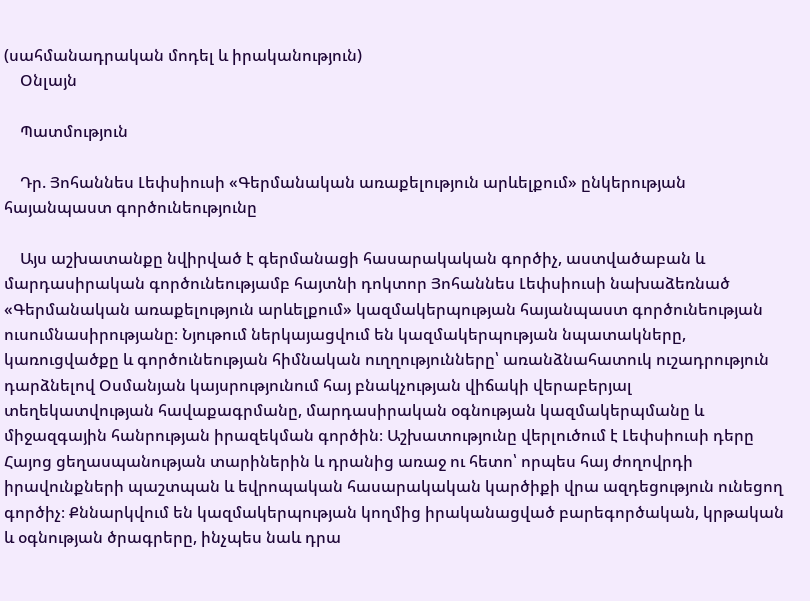(սահմանադրական մոդել և իրականություն)
    Օնլայն

    Պատմություն

    Դր. Յոհաննես Լեփսիուսի «Գերմանական առաքելություն արևելքում» ընկերության հայանպաստ գործունեությունը

    Այս աշխատանքը նվիրված է գերմանացի հասարակական գործիչ, աստվածաբան և մարդասիրական գործունեությամբ հայտնի դոկտոր Յոհաննես Լեփսիուսի նախաձեռնած «Գերմանական առաքելություն արևելքում» կազմակերպության հայանպաստ գործունեության ուսումնասիրությանը։ Նյութում ներկայացվում են կազմակերպության նպատակները, կառուցվածքը և գործունեության հիմնական ուղղությունները՝ առանձնահատուկ ուշադրություն դարձնելով Օսմանյան կայսրությունում հայ բնակչության վիճակի վերաբերյալ տեղեկատվության հավաքագրմանը, մարդասիրական օգնության կազմակերպմանը և միջազգային հանրության իրազեկման գործին։ Աշխատությունը վերլուծում է Լեփսիուսի դերը Հայոց ցեղասպանության տարիներին և դրանից առաջ ու հետո՝ որպես հայ ժողովրդի իրավունքների պաշտպան և եվրոպական հասարակական կարծիքի վրա ազդեցություն ունեցող գործիչ։ Քննարկվում են կազմակերպության կողմից իրականացված բարեգործական, կրթական և օգնության ծրագրերը, ինչպես նաև դրա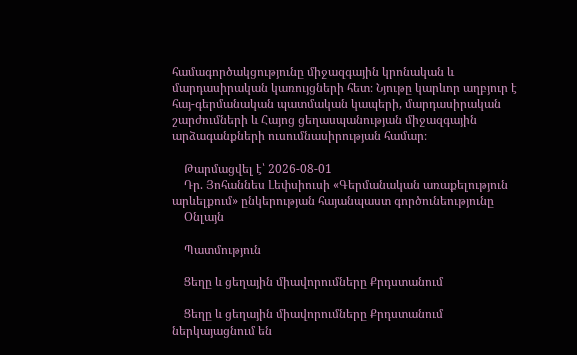համագործակցությունը միջազգային կրոնական և մարդասիրական կառույցների հետ։ Նյութը կարևոր աղբյուր է հայ-գերմանական պատմական կապերի, մարդասիրական շարժումների և Հայոց ցեղասպանության միջազգային արձագանքների ուսումնասիրության համար։

    Թարմացվել է՝ 2026-08-01
    Դր. Յոհաննես Լեփսիուսի «Գերմանական առաքելություն արևելքում» ընկերության հայանպաստ գործունեությունը
    Օնլայն

    Պատմություն

    Ցեղը և ցեղային միավորումները Քրդստանում

    Ցեղը և ցեղային միավորումները Քրդստանում ներկայացնում են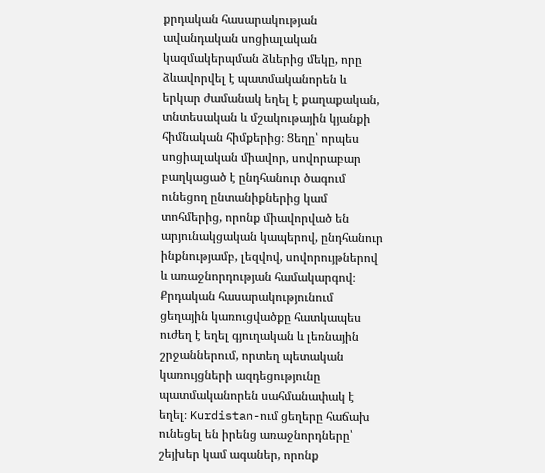քրդական հասարակության ավանդական սոցիալական կազմակերպման ձևերից մեկը, որը ձևավորվել է պատմականորեն և երկար ժամանակ եղել է քաղաքական, տնտեսական և մշակութային կյանքի հիմնական հիմքերից։ Ցեղը՝ որպես սոցիալական միավոր, սովորաբար բաղկացած է ընդհանուր ծագում ունեցող ընտանիքներից կամ տոհմերից, որոնք միավորված են արյունակցական կապերով, ընդհանուր ինքնությամբ, լեզվով, սովորույթներով և առաջնորդության համակարգով։ Քրդական հասարակությունում ցեղային կառուցվածքը հատկապես ուժեղ է եղել գյուղական և լեռնային շրջաններում, որտեղ պետական կառույցների ազդեցությունը պատմականորեն սահմանափակ է եղել։ Kurdistan-ում ցեղերը հաճախ ունեցել են իրենց առաջնորդները՝ շեյխեր կամ ագաներ, որոնք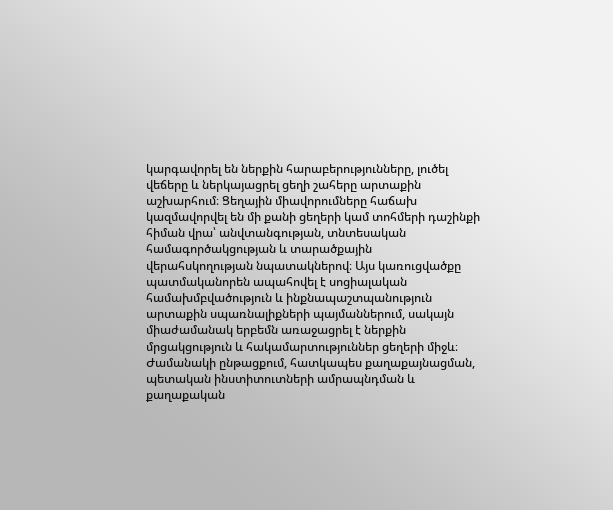կարգավորել են ներքին հարաբերությունները, լուծել վեճերը և ներկայացրել ցեղի շահերը արտաքին աշխարհում։ Ցեղային միավորումները հաճախ կազմավորվել են մի քանի ցեղերի կամ տոհմերի դաշինքի հիման վրա՝ անվտանգության, տնտեսական համագործակցության և տարածքային վերահսկողության նպատակներով։ Այս կառուցվածքը պատմականորեն ապահովել է սոցիալական համախմբվածություն և ինքնապաշտպանություն արտաքին սպառնալիքների պայմաններում, սակայն միաժամանակ երբեմն առաջացրել է ներքին մրցակցություն և հակամարտություններ ցեղերի միջև։ Ժամանակի ընթացքում, հատկապես քաղաքայնացման, պետական ինստիտուտների ամրապնդման և քաղաքական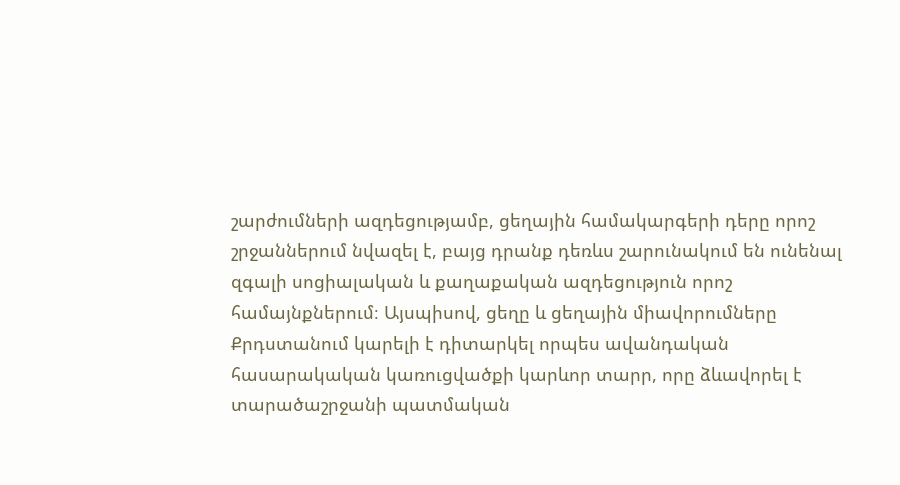շարժումների ազդեցությամբ, ցեղային համակարգերի դերը որոշ շրջաններում նվազել է, բայց դրանք դեռևս շարունակում են ունենալ զգալի սոցիալական և քաղաքական ազդեցություն որոշ համայնքներում։ Այսպիսով, ցեղը և ցեղային միավորումները Քրդստանում կարելի է դիտարկել որպես ավանդական հասարակական կառուցվածքի կարևոր տարր, որը ձևավորել է տարածաշրջանի պատմական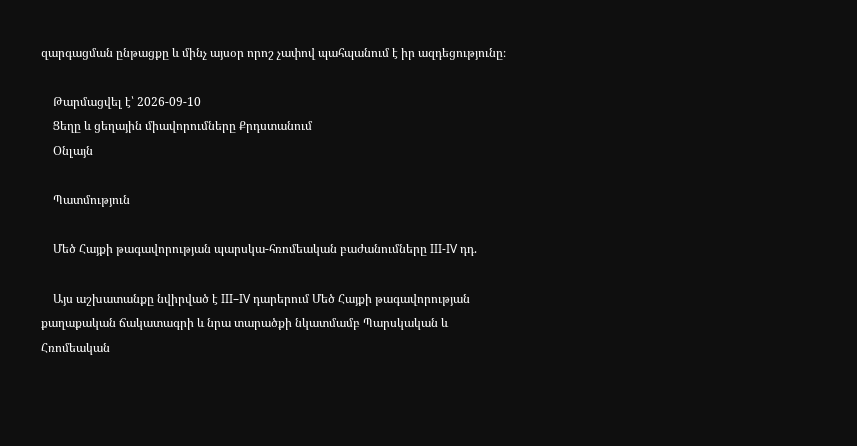զարգացման ընթացքը և մինչ այսօր որոշ չափով պահպանում է իր ազդեցությունը։

    Թարմացվել է՝ 2026-09-10
    Ցեղը և ցեղային միավորումները Քրդստանում
    Օնլայն

    Պատմություն

    Մեծ Հայքի թագավորության պարսկա-հռոմեական բաժանումները III-IV դդ.

    Այս աշխատանքը նվիրված է III–IV դարերում Մեծ Հայքի թագավորության քաղաքական ճակատագրի և նրա տարածքի նկատմամբ Պարսկական և Հռոմեական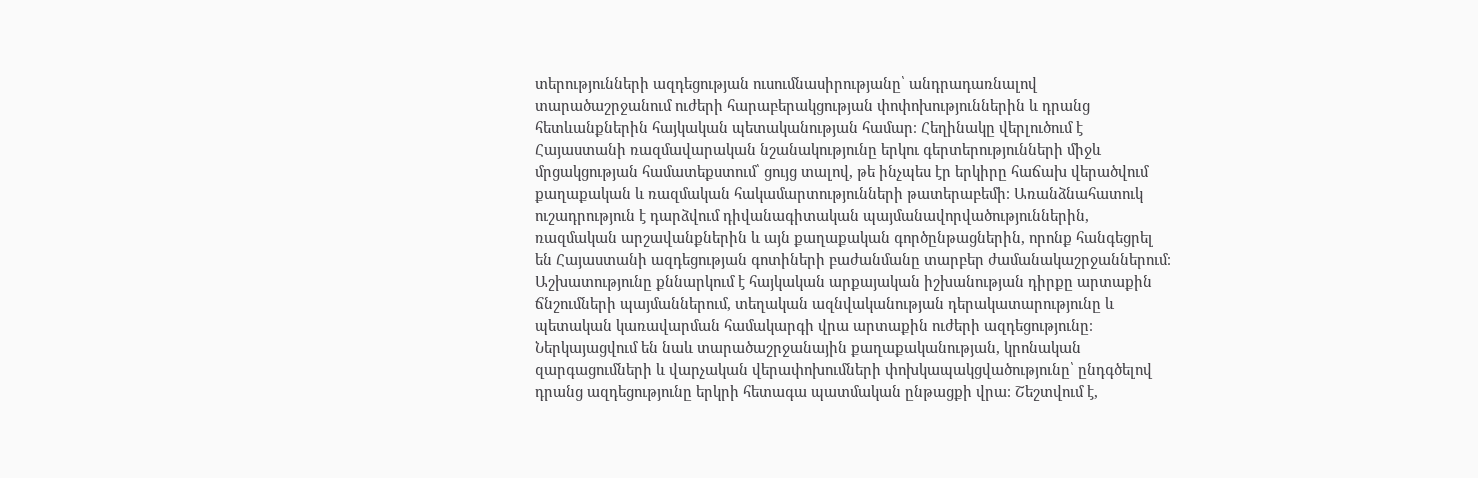տերությունների ազդեցության ուսումնասիրությանը՝ անդրադառնալով տարածաշրջանում ուժերի հարաբերակցության փոփոխություններին և դրանց հետևանքներին հայկական պետականության համար։ Հեղինակը վերլուծում է Հայաստանի ռազմավարական նշանակությունը երկու գերտերությունների միջև մրցակցության համատեքստում՝ ցույց տալով, թե ինչպես էր երկիրը հաճախ վերածվում քաղաքական և ռազմական հակամարտությունների թատերաբեմի։ Առանձնահատուկ ուշադրություն է դարձվում դիվանագիտական պայմանավորվածություններին, ռազմական արշավանքներին և այն քաղաքական գործընթացներին, որոնք հանգեցրել են Հայաստանի ազդեցության գոտիների բաժանմանը տարբեր ժամանակաշրջաններում։ Աշխատությունը քննարկում է հայկական արքայական իշխանության դիրքը արտաքին ճնշումների պայմաններում, տեղական ազնվականության դերակատարությունը և պետական կառավարման համակարգի վրա արտաքին ուժերի ազդեցությունը։ Ներկայացվում են նաև տարածաշրջանային քաղաքականության, կրոնական զարգացումների և վարչական վերափոխումների փոխկապակցվածությունը՝ ընդգծելով դրանց ազդեցությունը երկրի հետագա պատմական ընթացքի վրա։ Շեշտվում է,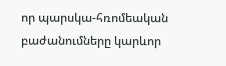որ պարսկա-հռոմեական բաժանումները կարևոր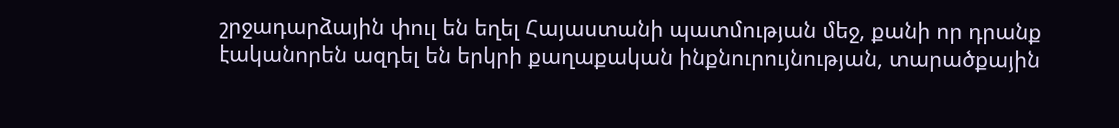շրջադարձային փուլ են եղել Հայաստանի պատմության մեջ, քանի որ դրանք էականորեն ազդել են երկրի քաղաքական ինքնուրույնության, տարածքային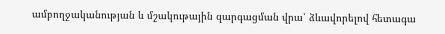ամբողջականության և մշակութային զարգացման վրա՝ ձևավորելով հետագա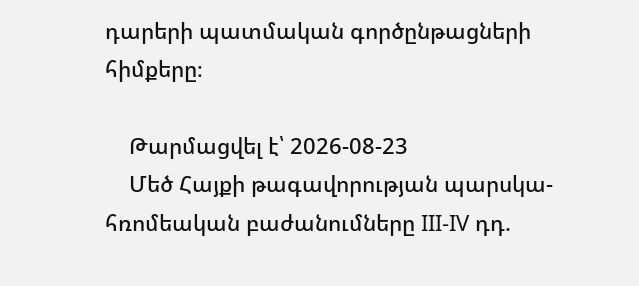դարերի պատմական գործընթացների հիմքերը։

    Թարմացվել է՝ 2026-08-23
    Մեծ Հայքի թագավորության պարսկա-հռոմեական բաժանումները III-IV դդ.